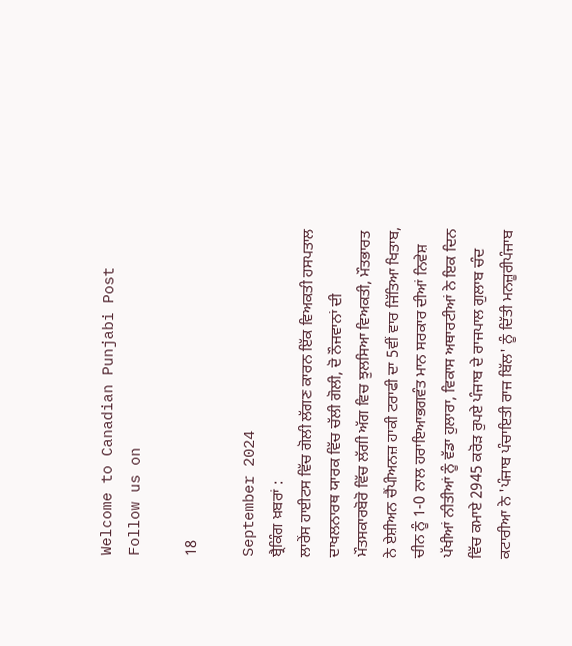Welcome to Canadian Punjabi Post
Follow us on

18

September 2024
ਬ੍ਰੈਕਿੰਗ ਖ਼ਬਰਾਂ :
ਲਾਰੇਂਸ ਹਾਈਟਸ ਵਿੱਚ ਗੋਲੀ ਲੱਗਣ ਕਾਰਨ ਇੱਕ ਵਿਅਕਤੀ ਹਸਪਤਾਲ ਦਾਖਲਨਾਰਥ ਯਾਰਕ ਵਿੱਚ ਚੱਲੀ ਗੋਲੀ, ਦੋ ਨੌਜਵਾਨਾਂ ਦੀ ਮੌਤਸਕਾਰਬੋਰੋ ਵਿੱਚ ਲੱਗੀ ਅੱਗ ਵਿਚ ਝੁਲਸਿਆ ਵਿਅਕਤੀ, ਮੌਤਭਾਰਤ ਨੇ ਏਸ਼ੀਅਨ ਚੈਂਪੀਅਨਜ਼ ਹਾਕੀ ਟਰਾਫੀ ਦਾ 5ਵੀਂ ਵਾਰ ਜਿੱਤਿਆ ਖਿਤਾਬ, ਚੀਨ ਨੂੰ 1-0 ਨਾਲ ਹਰਾਇਆਭਗਵੰਤ ਮਾਨ ਸਰਕਾਰ ਦੀਆਂ ਨਿਵੇਸ਼ ਪੱਖੀਆਂ ਨੀਤੀਆਂ ਨੂੰ ਵੱਡਾ ਹੁਲਾਰਾ, ਵਿਕਾਸ ਅਥਾਰਟੀਆਂ ਨੇ ਇਕ ਦਿਨ ਵਿੱਚ ਕਮਾਏ 2945 ਕਰੋੜ ਰੁਪਏ ਪੰਜਾਬ ਦੇ ਰਾਜਪਾਲ ਗੁਲਾਬ ਚੰਦ ਕਟਾਰੀਆ ਨੇ 'ਪੰਜਾਬ ਪੰਚਾਇਤੀ ਰਾਜ ਬਿੱਲ' ਨੂੰ ਦਿੱਤੀ ਮਨਜ਼ੂਰੀਪੰਜਾਬ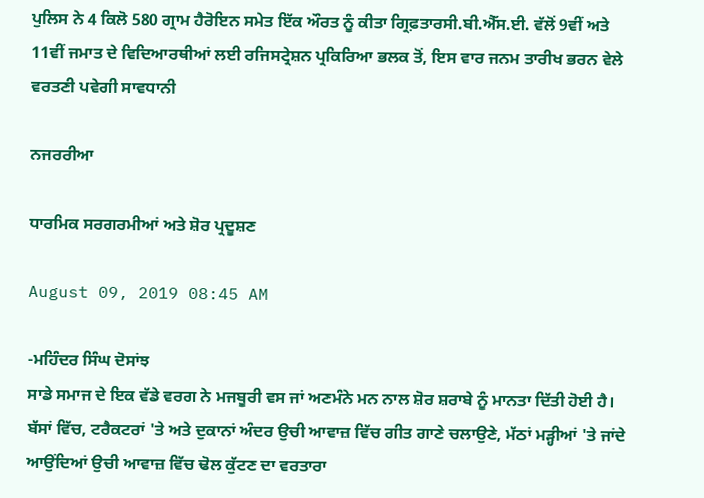ਪੁਲਿਸ ਨੇ 4 ਕਿਲੋ 580 ਗ੍ਰਾਮ ਹੈਰੋਇਨ ਸਮੇਤ ਇੱਕ ਔਰਤ ਨੂੰ ਕੀਤਾ ਗ੍ਰਿਫ਼ਤਾਰਸੀ.ਬੀ.ਐੱਸ.ਈ. ਵੱਲੋਂ 9ਵੀਂ ਅਤੇ 11ਵੀਂ ਜਮਾਤ ਦੇ ਵਿਦਿਆਰਥੀਆਂ ਲਈ ਰਜਿਸਟ੍ਰੇਸ਼ਨ ਪ੍ਰਕਿਰਿਆ ਭਲਕ ਤੋਂ, ਇਸ ਵਾਰ ਜਨਮ ਤਾਰੀਖ ਭਰਨ ਵੇਲੇ ਵਰਤਣੀ ਪਵੇਗੀ ਸਾਵਧਾਨੀ

ਨਜਰਰੀਆ

ਧਾਰਮਿਕ ਸਰਗਰਮੀਆਂ ਅਤੇ ਸ਼ੋਰ ਪ੍ਰਦੂਸ਼ਣ

August 09, 2019 08:45 AM

-ਮਹਿੰਦਰ ਸਿੰਘ ਦੋਸਾਂਝ
ਸਾਡੇ ਸਮਾਜ ਦੇ ਇਕ ਵੱਡੇ ਵਰਗ ਨੇ ਮਜਬੂਰੀ ਵਸ ਜਾਂ ਅਣਮੰਨੇ ਮਨ ਨਾਲ ਸ਼ੋਰ ਸ਼ਰਾਬੇ ਨੂੰ ਮਾਨਤਾ ਦਿੱਤੀ ਹੋਈ ਹੈ। ਬੱਸਾਂ ਵਿੱਚ, ਟਰੈਕਟਰਾਂ 'ਤੇ ਅਤੇ ਦੁਕਾਨਾਂ ਅੰਦਰ ਉਚੀ ਆਵਾਜ਼ ਵਿੱਚ ਗੀਤ ਗਾਣੇ ਚਲਾਉਣੇ, ਮੱਠਾਂ ਮੜ੍ਹੀਆਂ 'ਤੇ ਜਾਂਦੇ ਆਉਂਦਿਆਂ ਉਚੀ ਆਵਾਜ਼ ਵਿੱਚ ਢੋਲ ਕੁੱਟਣ ਦਾ ਵਰਤਾਰਾ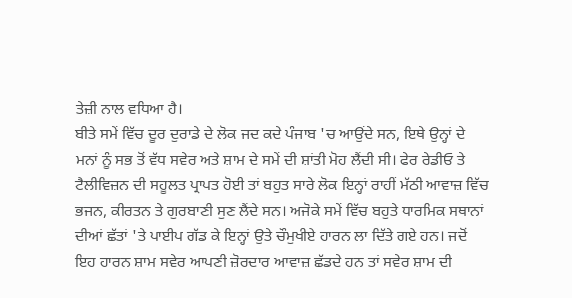ਤੇਜ਼ੀ ਨਾਲ ਵਧਿਆ ਹੈ।
ਬੀਤੇ ਸਮੇਂ ਵਿੱਚ ਦੂਰ ਦੁਰਾਡੇ ਦੇ ਲੋਕ ਜਦ ਕਦੇ ਪੰਜਾਬ 'ਚ ਆਉਂਦੇ ਸਨ, ਇਥੇ ਉਨ੍ਹਾਂ ਦੇ ਮਨਾਂ ਨੂੰ ਸਭ ਤੋਂ ਵੱਧ ਸਵੇਰ ਅਤੇ ਸ਼ਾਮ ਦੇ ਸਮੇਂ ਦੀ ਸ਼ਾਂਤੀ ਮੋਹ ਲੈਂਦੀ ਸੀ। ਫੇਰ ਰੇਡੀਓ ਤੇ ਟੈਲੀਵਿਜ਼ਨ ਦੀ ਸਹੂਲਤ ਪ੍ਰਾਪਤ ਹੋਈ ਤਾਂ ਬਹੁਤ ਸਾਰੇ ਲੋਕ ਇਨ੍ਹਾਂ ਰਾਹੀਂ ਮੱਠੀ ਆਵਾਜ਼ ਵਿੱਚ ਭਜਨ, ਕੀਰਤਨ ਤੇ ਗੁਰਬਾਣੀ ਸੁਣ ਲੈਂਦੇ ਸਨ। ਅਜੋਕੇ ਸਮੇਂ ਵਿੱਚ ਬਹੁਤੇ ਧਾਰਮਿਕ ਸਥਾਨਾਂ ਦੀਆਂ ਛੱਤਾਂ 'ਤੇ ਪਾਈਪ ਗੱਡ ਕੇ ਇਨ੍ਹਾਂ ਉਤੇ ਚੌਮੁਖੀਏ ਹਾਰਨ ਲਾ ਦਿੱਤੇ ਗਏ ਹਨ। ਜਦੋਂ ਇਹ ਹਾਰਨ ਸ਼ਾਮ ਸਵੇਰ ਆਪਣੀ ਜ਼ੋਰਦਾਰ ਆਵਾਜ਼ ਛੱਡਦੇ ਹਨ ਤਾਂ ਸਵੇਰ ਸ਼ਾਮ ਦੀ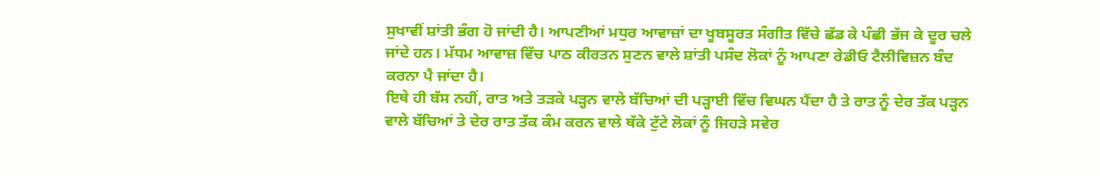ਸੁਖਾਵੀਂ ਸ਼ਾਂਤੀ ਭੰਗ ਹੋ ਜਾਂਦੀ ਹੈ। ਆਪਣੀਆਂ ਮਧੁਰ ਆਵਾਜ਼ਾਂ ਦਾ ਖੂਬਸੂਰਤ ਸੰਗੀਤ ਵਿੱਚੇ ਛੱਡ ਕੇ ਪੰਛੀ ਭੱਜ ਕੇ ਦੂਰ ਚਲੇ ਜਾਂਦੇ ਹਨ। ਮੱਧਮ ਆਵਾਜ਼ ਵਿੱਚ ਪਾਠ ਕੀਰਤਨ ਸੁਣਨ ਵਾਲੇ ਸ਼ਾਂਤੀ ਪਸੰਦ ਲੋਕਾਂ ਨੂੰ ਆਪਣਾ ਰੇਡੀਓ ਟੈਲੀਵਿਜ਼ਨ ਬੰਦ ਕਰਨਾ ਪੈ ਜਾਂਦਾ ਹੈ।
ਇਥੇ ਹੀ ਬੱਸ ਨਹੀਂ, ਰਾਤ ਅਤੇ ਤੜਕੇ ਪੜ੍ਹਨ ਵਾਲੇ ਬੱਚਿਆਂ ਦੀ ਪੜ੍ਹਾਈ ਵਿੱਚ ਵਿਘਨ ਪੈਂਦਾ ਹੈ ਤੇ ਰਾਤ ਨੂੰ ਦੇਰ ਤੱਕ ਪੜ੍ਹਨ ਵਾਲੇ ਬੱਚਿਆਂ ਤੇ ਦੇਰ ਰਾਤ ਤੱਕ ਕੰਮ ਕਰਨ ਵਾਲੇ ਥੱਕੇ ਟੁੱਟੇ ਲੋਕਾਂ ਨੂੰ ਜਿਹੜੇ ਸਵੇਰ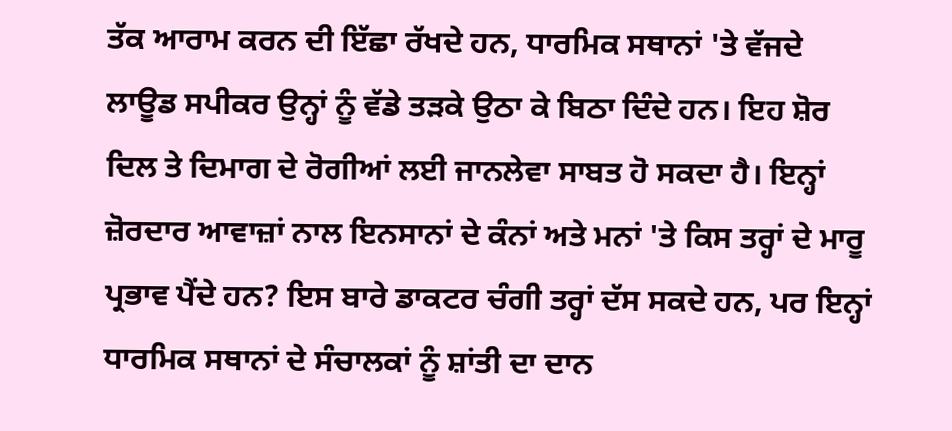ਤੱਕ ਆਰਾਮ ਕਰਨ ਦੀ ਇੱਛਾ ਰੱਖਦੇ ਹਨ, ਧਾਰਮਿਕ ਸਥਾਨਾਂ 'ਤੇ ਵੱਜਦੇ ਲਾਊਡ ਸਪੀਕਰ ਉਨ੍ਹਾਂ ਨੂੰ ਵੱਡੇ ਤੜਕੇ ਉਠਾ ਕੇ ਬਿਠਾ ਦਿੰਦੇ ਹਨ। ਇਹ ਸ਼ੋਰ ਦਿਲ ਤੇ ਦਿਮਾਗ ਦੇ ਰੋਗੀਆਂ ਲਈ ਜਾਨਲੇਵਾ ਸਾਬਤ ਹੋ ਸਕਦਾ ਹੈ। ਇਨ੍ਹਾਂ ਜ਼ੋਰਦਾਰ ਆਵਾਜ਼ਾਂ ਨਾਲ ਇਨਸਾਨਾਂ ਦੇ ਕੰਨਾਂ ਅਤੇ ਮਨਾਂ 'ਤੇ ਕਿਸ ਤਰ੍ਹਾਂ ਦੇ ਮਾਰੂ ਪ੍ਰਭਾਵ ਪੈਂਦੇ ਹਨ? ਇਸ ਬਾਰੇ ਡਾਕਟਰ ਚੰਗੀ ਤਰ੍ਹਾਂ ਦੱਸ ਸਕਦੇ ਹਨ, ਪਰ ਇਨ੍ਹਾਂ ਧਾਰਮਿਕ ਸਥਾਨਾਂ ਦੇ ਸੰਚਾਲਕਾਂ ਨੂੰ ਸ਼ਾਂਤੀ ਦਾ ਦਾਨ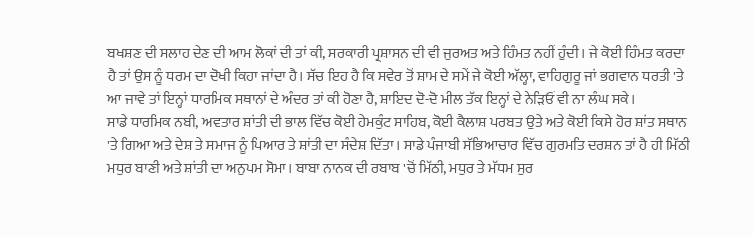ਬਖਸ਼ਣ ਦੀ ਸਲਾਹ ਦੇਣ ਦੀ ਆਮ ਲੋਕਾਂ ਦੀ ਤਾਂ ਕੀ, ਸਰਕਾਰੀ ਪ੍ਰਸ਼ਾਸਨ ਦੀ ਵੀ ਜੁਰਅਤ ਅਤੇ ਹਿੰਮਤ ਨਹੀਂ ਹੁੰਦੀ। ਜੇ ਕੋਈ ਹਿੰਮਤ ਕਰਦਾ ਹੈ ਤਾਂ ਉਸ ਨੂੰ ਧਰਮ ਦਾ ਦੋਖੀ ਕਿਹਾ ਜਾਂਦਾ ਹੈ। ਸੱਚ ਇਹ ਹੈ ਕਿ ਸਵੇਰ ਤੋਂ ਸ਼ਾਮ ਦੇ ਸਮੇਂ ਜੇ ਕੋਈ ਅੱਲ੍ਹਾ, ਵਾਹਿਗੁਰੂ ਜਾਂ ਭਗਵਾਨ ਧਰਤੀ 'ਤੇ ਆ ਜਾਵੇ ਤਾਂ ਇਨ੍ਹਾਂ ਧਾਰਮਿਕ ਸਥਾਨਾਂ ਦੇ ਅੰਦਰ ਤਾਂ ਕੀ ਹੋਣਾ ਹੈ, ਸ਼ਾਇਦ ਦੋ-ਦੋ ਮੀਲ ਤੱਕ ਇਨ੍ਹਾਂ ਦੇ ਨੇੜਿਓਂ ਵੀ ਨਾ ਲੰਘ ਸਕੇ।
ਸਾਡੇ ਧਾਰਮਿਕ ਨਬੀ, ਅਵਤਾਰ ਸ਼ਾਂਤੀ ਦੀ ਭਾਲ ਵਿੱਚ ਕੋਈ ਹੇਮਕੁੰਟ ਸਾਹਿਬ, ਕੋਈ ਕੈਲਾਸ਼ ਪਰਬਤ ਉਤੇ ਅਤੇ ਕੋਈ ਕਿਸੇ ਹੋਰ ਸ਼ਾਂਤ ਸਥਾਨ 'ਤੇ ਗਿਆ ਅਤੇ ਦੇਸ਼ ਤੇ ਸਮਾਜ ਨੂੰ ਪਿਆਰ ਤੇ ਸ਼ਾਂਤੀ ਦਾ ਸੰਦੇਸ਼ ਦਿੱਤਾ। ਸਾਡੇ ਪੰਜਾਬੀ ਸੱਭਿਆਚਾਰ ਵਿੱਚ ਗੁਰਮਤਿ ਦਰਸ਼ਨ ਤਾਂ ਹੈ ਹੀ ਮਿੱਠੀ ਮਧੁਰ ਬਾਣੀ ਅਤੇ ਸ਼ਾਂਤੀ ਦਾ ਅਨੁਪਮ ਸੋਮਾ। ਬਾਬਾ ਨਾਨਕ ਦੀ ਰਬਾਬ 'ਚੋਂ ਮਿੱਠੀ, ਮਧੁਰ ਤੇ ਮੱਧਮ ਸੁਰ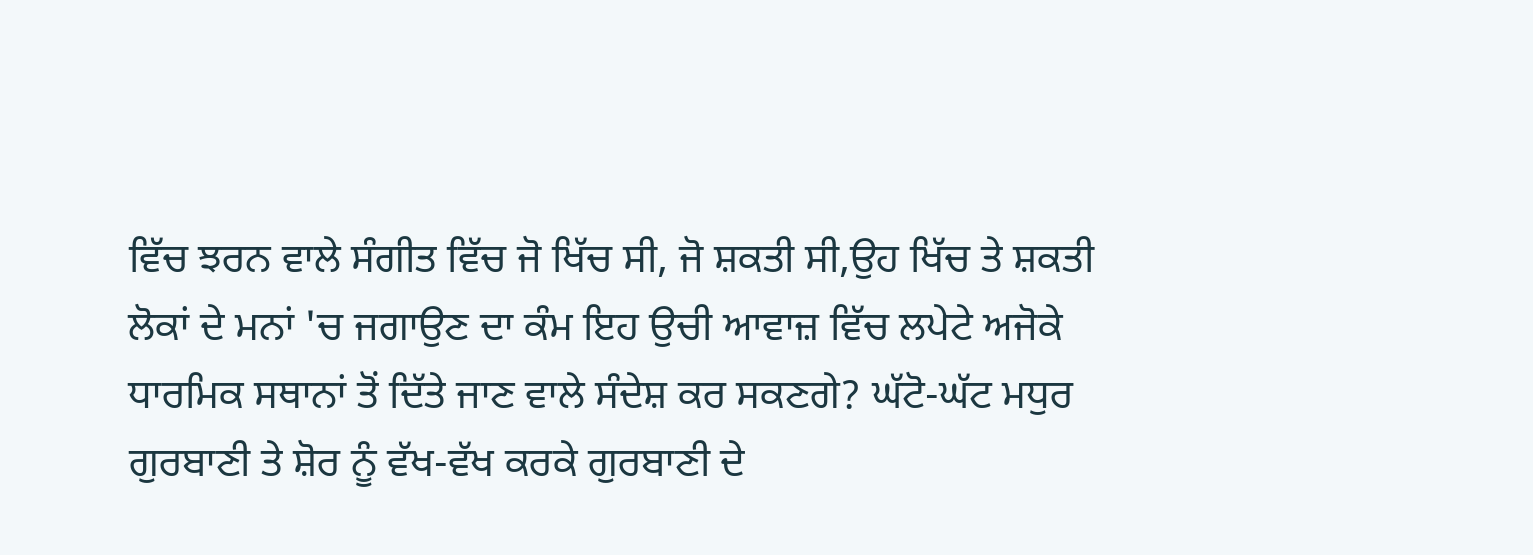ਵਿੱਚ ਝਰਨ ਵਾਲੇ ਸੰਗੀਤ ਵਿੱਚ ਜੋ ਖਿੱਚ ਸੀ, ਜੋ ਸ਼ਕਤੀ ਸੀ,ਉਹ ਖਿੱਚ ਤੇ ਸ਼ਕਤੀ ਲੋਕਾਂ ਦੇ ਮਨਾਂ 'ਚ ਜਗਾਉਣ ਦਾ ਕੰਮ ਇਹ ਉਚੀ ਆਵਾਜ਼ ਵਿੱਚ ਲਪੇਟੇ ਅਜੋਕੇ ਧਾਰਮਿਕ ਸਥਾਨਾਂ ਤੋਂ ਦਿੱਤੇ ਜਾਣ ਵਾਲੇ ਸੰਦੇਸ਼ ਕਰ ਸਕਣਗੇ? ਘੱਟੋ-ਘੱਟ ਮਧੁਰ ਗੁਰਬਾਣੀ ਤੇ ਸ਼ੋਰ ਨੂੰ ਵੱਖ-ਵੱਖ ਕਰਕੇ ਗੁਰਬਾਣੀ ਦੇ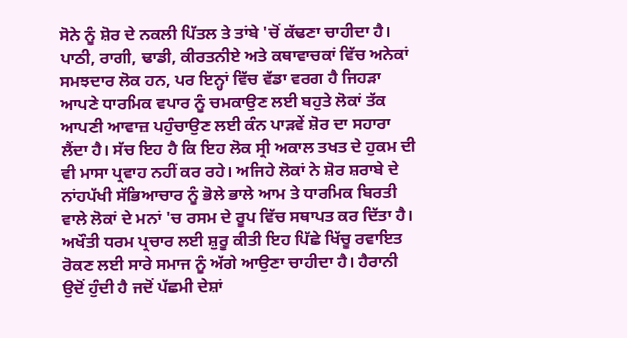ਸੋਨੇ ਨੂੰ ਸ਼ੋਰ ਦੇ ਨਕਲੀ ਪਿੱਤਲ ਤੇ ਤਾਂਬੇ 'ਚੋਂ ਕੱਢਣਾ ਚਾਹੀਦਾ ਹੈ। ਪਾਠੀ, ਰਾਗੀ, ਢਾਡੀ, ਕੀਰਤਨੀਏ ਅਤੇ ਕਥਾਵਾਚਕਾਂ ਵਿੱਚ ਅਨੇਕਾਂ ਸਮਝਦਾਰ ਲੋਕ ਹਨ, ਪਰ ਇਨ੍ਹਾਂ ਵਿੱਚ ਵੱਡਾ ਵਰਗ ਹੈ ਜਿਹੜਾ ਆਪਣੇ ਧਾਰਮਿਕ ਵਪਾਰ ਨੂੰ ਚਮਕਾਉਣ ਲਈ ਬਹੁਤੇ ਲੋਕਾਂ ਤੱਕ ਆਪਣੀ ਆਵਾਜ਼ ਪਹੁੰਚਾਉਣ ਲਈ ਕੰਨ ਪਾੜਵੇਂ ਸ਼ੋਰ ਦਾ ਸਹਾਰਾ ਲੈਂਦਾ ਹੈ। ਸੱਚ ਇਹ ਹੈ ਕਿ ਇਹ ਲੋਕ ਸ੍ਰੀ ਅਕਾਲ ਤਖਤ ਦੇ ਹੁਕਮ ਦੀ ਵੀ ਮਾਸਾ ਪ੍ਰਵਾਹ ਨਹੀਂ ਕਰ ਰਹੇ। ਅਜਿਹੇ ਲੋਕਾਂ ਨੇ ਸ਼ੋਰ ਸ਼ਰਾਬੇ ਦੇ ਨਾਂਹਪੱਖੀ ਸੱਭਿਆਚਾਰ ਨੂੰ ਭੋਲੇ ਭਾਲੇ ਆਮ ਤੇ ਧਾਰਮਿਕ ਬਿਰਤੀ ਵਾਲੇ ਲੋਕਾਂ ਦੇ ਮਨਾਂ 'ਚ ਰਸਮ ਦੇ ਰੂਪ ਵਿੱਚ ਸਥਾਪਤ ਕਰ ਦਿੱਤਾ ਹੈ।
ਅਖੌਤੀ ਧਰਮ ਪ੍ਰਚਾਰ ਲਈ ਸ਼ੁਰੂ ਕੀਤੀ ਇਹ ਪਿੱਛੇ ਖਿੱਚੂ ਰਵਾਇਤ ਰੋਕਣ ਲਈ ਸਾਰੇ ਸਮਾਜ ਨੂੰ ਅੱਗੇ ਆਉਣਾ ਚਾਹੀਦਾ ਹੈ। ਹੈਰਾਨੀ ਉਦੋਂ ਹੁੰਦੀ ਹੈ ਜਦੋਂ ਪੱਛਮੀ ਦੇਸ਼ਾਂ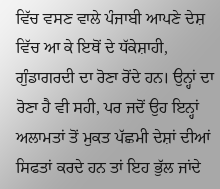ਵਿੱਚ ਵਸਣ ਵਾਲੇ ਪੰਜਾਬੀ ਆਪਣੇ ਦੇਸ਼ ਵਿੱਚ ਆ ਕੇ ਇਥੋਂ ਦੇ ਧੱਕੇਸ਼ਾਹੀ, ਗੁੰਡਾਗਰਦੀ ਦਾ ਰੋਣਾ ਰੋਂਦੇ ਹਨ। ਉਨ੍ਹਾਂ ਦਾ ਰੋਣਾ ਹੈ ਵੀ ਸਹੀ, ਪਰ ਜਦੋਂ ਉਹ ਇਨ੍ਹਾਂ ਅਲਾਮਤਾਂ ਤੋਂ ਮੁਕਤ ਪੱਛਮੀ ਦੇਸ਼ਾਂ ਦੀਆਂ ਸਿਫਤਾਂ ਕਰਦੇ ਹਨ ਤਾਂ ਇਹ ਭੁੱਲ ਜਾਂਦੇ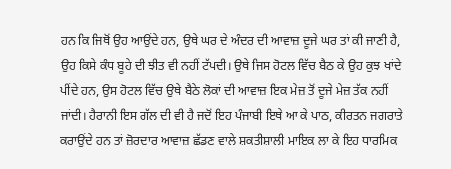ਹਨ ਕਿ ਜਿਥੋਂ ਉਹ ਆਉਂਦੇ ਹਨ, ਉਥੇ ਘਰ ਦੇ ਅੰਦਰ ਦੀ ਆਵਾਜ਼ ਦੂਜੇ ਘਰ ਤਾਂ ਕੀ ਜਾਣੀ ਹੈ, ਉਹ ਕਿਸੇ ਕੰਧ ਬੂਹੇ ਦੀ ਝੀਤ ਵੀ ਨਹੀਂ ਟੱਪਦੀ। ਉਥੇ ਜਿਸ ਹੋਟਲ ਵਿੱਚ ਬੈਠ ਕੇ ਉਹ ਕੁਝ ਖਾਂਦੇ ਪੀਂਦੇ ਹਨ, ਉਸ ਹੋਟਲ ਵਿੱਚ ਉਥੇ ਬੈਠੇ ਲੋਕਾਂ ਦੀ ਆਵਾਜ਼ ਇਕ ਮੇਜ਼ ਤੋਂ ਦੂਜੇ ਮੇਜ਼ ਤੱਕ ਨਹੀਂ ਜਾਂਦੀ। ਹੈਰਾਨੀ ਇਸ ਗੱਲ ਦੀ ਵੀ ਹੈ ਜਦੋਂ ਇਹ ਪੰਜਾਬੀ ਇਥੇ ਆ ਕੇ ਪਾਠ, ਕੀਰਤਨ ਜਗਰਾਤੇ ਕਰਾਉਂਦੇ ਹਨ ਤਾਂ ਜ਼ੋਰਦਾਰ ਆਵਾਜ਼ ਛੱਡਣ ਵਾਲੇ ਸ਼ਕਤੀਸ਼ਾਲੀ ਮਾਇਕ ਲਾ ਕੇ ਇਹ ਧਾਰਮਿਕ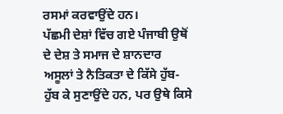ਰਸਮਾਂ ਕਰਵਾਉਂਦੇ ਹਨ।
ਪੱਛਮੀ ਦੇਸ਼ਾਂ ਵਿੱਚ ਗਏ ਪੰਜਾਬੀ ਉਥੋਂ ਦੇ ਦੇਸ਼ ਤੇ ਸਮਾਜ ਦੇ ਸ਼ਾਨਦਾਰ ਅਸੂਲਾਂ ਤੇ ਨੈਤਿਕਤਾ ਦੇ ਕਿੱਸੇ ਹੁੱਬ-ਹੁੱਬ ਕੇ ਸੁਣਾਉਂਦੇ ਹਨ, ਪਰ ਉਥੇ ਕਿਸੇ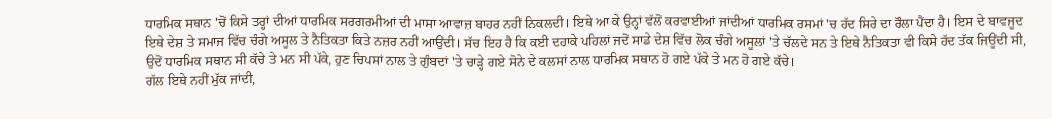ਧਾਰਮਿਕ ਸਥਾਨ 'ਚੋਂ ਕਿਸੇ ਤਰ੍ਹਾਂ ਦੀਆਂ ਧਾਰਮਿਕ ਸਰਗਰਮੀਆਂ ਦੀ ਮਾਸਾ ਆਵਾਜ਼ ਬਾਹਰ ਨਹੀਂ ਨਿਕਲਦੀ। ਇਥੇ ਆ ਕੇ ਉਨ੍ਹਾਂ ਵੱਲੋਂ ਕਰਵਾਈਆਂ ਜਾਂਦੀਆਂ ਧਾਰਮਿਕ ਰਸਮਾਂ 'ਚ ਹੱਦ ਸਿਰੇ ਦਾ ਰੌਲਾ ਪੈਂਦਾ ਹੈ। ਇਸ ਦੇ ਬਾਵਜੂਦ ਇਥੇ ਦੇਸ਼ ਤੇ ਸਮਾਜ ਵਿੱਚ ਚੰਗੇ ਅਸੂਲ ਤੇ ਨੈਤਿਕਤਾ ਕਿਤੇ ਨਜ਼ਰ ਨਹੀਂ ਆਉਂਦੀ। ਸੱਚ ਇਹ ਹੈ ਕਿ ਕਈ ਦਹਾਕੇ ਪਹਿਲਾਂ ਜਦੋਂ ਸਾਡੇ ਦੇਸ਼ ਵਿੱਚ ਲੋਕ ਚੰਗੇ ਅਸੂਲਾਂ 'ਤੇ ਚੱਲਦੇ ਸਨ ਤੇ ਇਥੇ ਨੈਤਿਕਤਾ ਵੀ ਕਿਸੇ ਹੱਦ ਤੱਕ ਜਿਊਂਦੀ ਸੀ, ਉਦੋਂ ਧਾਰਮਿਕ ਸਥਾਨ ਸੀ ਕੱਚੇ ਤੇ ਮਨ ਸੀ ਪੱਕੇ, ਹੁਣ ਚਿਪਸਾਂ ਨਾਲ ਤੇ ਗੁੰਬਦਾਂ 'ਤੇ ਚਾੜ੍ਹੇ ਗਏ ਸੋਨੇ ਦੇ ਕਲਸਾਂ ਨਾਲ ਧਾਰਮਿਕ ਸਥਾਨ ਹੋ ਗਏ ਪੱਕੇ ਤੇ ਮਨ ਹੋ ਗਏ ਕੱਚੇ।
ਗੱਲ ਇਥੇ ਨਹੀਂ ਮੁੱਕ ਜਾਂਦੀ,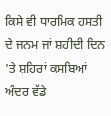ਕਿਸੇ ਵੀ ਧਾਰਮਿਕ ਹਸਤੀ ਦੇ ਜਨਮ ਜਾਂ ਸ਼ਹੀਦੀ ਦਿਨ 'ਤੇ ਸ਼ਹਿਰਾਂ ਕਸਬਿਆਂ ਅੰਦਰ ਵੱਡੇ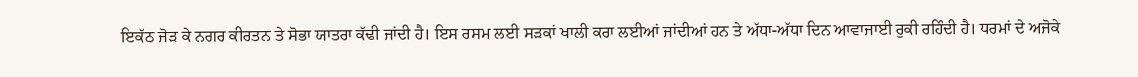ਇਕੱਠ ਜੋੜ ਕੇ ਨਗਰ ਕੀਰਤਨ ਤੇ ਸੋਭਾ ਯਾਤਰਾ ਕੱਢੀ ਜਾਂਦੀ ਹੈ। ਇਸ ਰਸਮ ਲਈ ਸੜਕਾਂ ਖਾਲੀ ਕਰਾ ਲਈਆਂ ਜਾਂਦੀਆਂ ਹਨ ਤੇ ਅੱਧਾ-ਅੱਧਾ ਦਿਨ ਆਵਾਜਾਈ ਰੁਕੀ ਰਹਿੰਦੀ ਹੈ। ਧਰਮਾਂ ਦੇ ਅਜੋਕੇ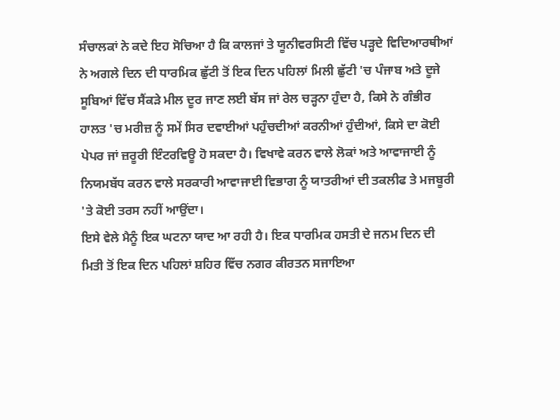ਸੰਚਾਲਕਾਂ ਨੇ ਕਦੇ ਇਹ ਸੋਚਿਆ ਹੈ ਕਿ ਕਾਲਜਾਂ ਤੇ ਯੂਨੀਵਰਸਿਟੀ ਵਿੱਚ ਪੜ੍ਹਦੇ ਵਿਦਿਆਰਥੀਆਂ ਨੇ ਅਗਲੇ ਦਿਨ ਦੀ ਧਾਰਮਿਕ ਛੁੱਟੀ ਤੋਂ ਇਕ ਦਿਨ ਪਹਿਲਾਂ ਮਿਲੀ ਛੁੱਟੀ 'ਚ ਪੰਜਾਬ ਅਤੇ ਦੂਜੇ ਸੂਬਿਆਂ ਵਿੱਚ ਸੈਂਕੜੇ ਮੀਲ ਦੂਰ ਜਾਣ ਲਈ ਬੱਸ ਜਾਂ ਰੇਲ ਚੜ੍ਹਨਾ ਹੁੰਦਾ ਹੈ, ਕਿਸੇ ਨੇ ਗੰਭੀਰ ਹਾਲਤ 'ਚ ਮਰੀਜ਼ ਨੂੰ ਸਮੇਂ ਸਿਰ ਦਵਾਈਆਂ ਪਹੁੰਚਦੀਆਂ ਕਰਨੀਆਂ ਹੁੰਦੀਆਂ, ਕਿਸੇ ਦਾ ਕੋਈ ਪੇਪਰ ਜਾਂ ਜ਼ਰੂਰੀ ਇੰਟਰਵਿਊ ਹੋ ਸਕਦਾ ਹੈ। ਵਿਖਾਵੇ ਕਰਨ ਵਾਲੇ ਲੋਕਾਂ ਅਤੇ ਆਵਾਜਾਈ ਨੂੰ ਨਿਯਮਬੱਧ ਕਰਨ ਵਾਲੇ ਸਰਕਾਰੀ ਆਵਾਜਾਈ ਵਿਭਾਗ ਨੂੰ ਯਾਤਰੀਆਂ ਦੀ ਤਕਲੀਫ ਤੇ ਮਜਬੂਰੀ 'ਤੇ ਕੋਈ ਤਰਸ ਨਹੀਂ ਆਉਂਦਾ।
ਇਸੇ ਵੇਲੇ ਮੈਨੂੰ ਇਕ ਘਟਨਾ ਯਾਦ ਆ ਰਹੀ ਹੈ। ਇਕ ਧਾਰਮਿਕ ਹਸਤੀ ਦੇ ਜਨਮ ਦਿਨ ਦੀ ਮਿਤੀ ਤੋਂ ਇਕ ਦਿਨ ਪਹਿਲਾਂ ਸ਼ਹਿਰ ਵਿੱਚ ਨਗਰ ਕੀਰਤਨ ਸਜਾਇਆ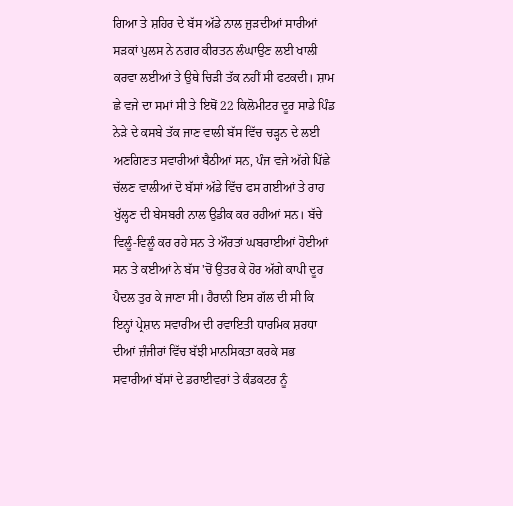ਗਿਆ ਤੇ ਸ਼ਹਿਰ ਦੇ ਬੱਸ ਅੱਡੇ ਨਾਲ ਜੁੜਦੀਆਂ ਸਾਰੀਆਂ ਸੜਕਾਂ ਪੁਲਸ ਨੇ ਨਗਰ ਕੀਰਤਨ ਲੰਘਾਉਣ ਲਈ ਖਾਲੀ ਕਰਵਾ ਲਈਆਂ ਤੇ ਉਥੇ ਚਿੜੀ ਤੱਕ ਨਹੀਂ ਸੀ ਫਟਕਦੀ। ਸ਼ਾਮ ਛੇ ਵਜੇ ਦਾ ਸਮਾਂ ਸੀ ਤੇ ਇਥੋਂ 22 ਕਿਲੋਮੀਟਰ ਦੂਰ ਸਾਡੇ ਪਿੰਡ ਨੇੜੇ ਦੇ ਕਸਬੇ ਤੱਕ ਜਾਣ ਵਾਲੀ ਬੱਸ ਵਿੱਚ ਚੜ੍ਹਨ ਦੇ ਲਈ ਅਣਗਿਣਤ ਸਵਾਰੀਆਂ ਬੈਠੀਆਂ ਸਨ, ਪੰਜ ਵਜੇ ਅੱਗੇ ਪਿੱਛੇ ਚੱਲਣ ਵਾਲੀਆਂ ਦੋ ਬੱਸਾਂ ਅੱਡੇ ਵਿੱਚ ਫਸ ਗਈਆਂ ਤੇ ਰਾਹ ਖੁੱਲ੍ਹਣ ਦੀ ਬੇਸਬਰੀ ਨਾਲ ਉਡੀਕ ਕਰ ਰਹੀਆਂ ਸਨ। ਬੱਚੇ ਵਿਲੂੰ-ਵਿਲੂੰ ਕਰ ਰਹੇ ਸਨ ਤੇ ਔਰਤਾਂ ਘਬਰਾਈਆਂ ਹੋਈਆਂ ਸਨ ਤੇ ਕਈਆਂ ਨੇ ਬੱਸ 'ਚੋਂ ਉਤਰ ਕੇ ਹੋਰ ਅੱਗੇ ਕਾਪੀ ਦੂਰ ਪੈਦਲ ਤੁਰ ਕੇ ਜਾਣਾ ਸੀ। ਹੈਰਾਨੀ ਇਸ ਗੱਲ ਦੀ ਸੀ ਕਿ ਇਨ੍ਹਾਂ ਪ੍ਰੇਸ਼ਾਨ ਸਵਾਰੀਅ ਦੀ ਰਵਾਇਤੀ ਧਾਰਮਿਕ ਸ਼ਰਧਾ ਦੀਆਂ ਜ਼ੰਜੀਰਾਂ ਵਿੱਚ ਬੱਝੀ ਮਾਨਸਿਕਤਾ ਕਰਕੇ ਸਭ ਸਵਾਰੀਆਂ ਬੱਸਾਂ ਦੇ ਡਰਾਈਵਰਾਂ ਤੇ ਕੰਡਕਟਰ ਨੂੰ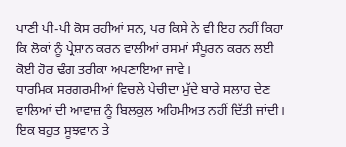ਪਾਣੀ ਪੀ-ਪੀ ਕੋਸ ਰਹੀਆਂ ਸਨ, ਪਰ ਕਿਸੇ ਨੇ ਵੀ ਇਹ ਨਹੀਂ ਕਿਹਾ ਕਿ ਲੋਕਾਂ ਨੂੰ ਪ੍ਰੇਸ਼ਾਨ ਕਰਨ ਵਾਲੀਆਂ ਰਸਮਾਂ ਸੰਪੂਰਨ ਕਰਨ ਲਈ ਕੋਈ ਹੋਰ ਢੰਗ ਤਰੀਕਾ ਅਪਣਾਇਆ ਜਾਵੇ।
ਧਾਰਮਿਕ ਸਰਗਰਮੀਆਂ ਵਿਚਲੇ ਪੇਚੀਦਾ ਮੁੱਦੇ ਬਾਰੇ ਸਲਾਹ ਦੇਣ ਵਾਲਿਆਂ ਦੀ ਆਵਾਜ਼ ਨੂੰ ਬਿਲਕੁਲ ਅਹਿਮੀਅਤ ਨਹੀਂ ਦਿੱਤੀ ਜਾਂਦੀ। ਇਕ ਬਹੁਤ ਸੂਝਵਾਨ ਤੇ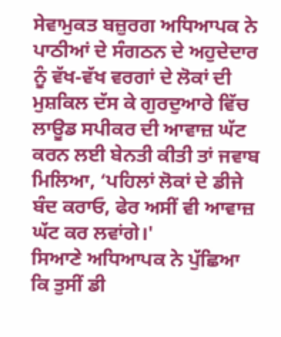ਸੇਵਾਮੁਕਤ ਬਜ਼ੁਰਗ ਅਧਿਆਪਕ ਨੇ ਪਾਠੀਆਂ ਦੇ ਸੰਗਠਨ ਦੇ ਅਹੁਦੇਦਾਰ ਨੂੰ ਵੱਖ-ਵੱਖ ਵਰਗਾਂ ਦੇ ਲੋਕਾਂ ਦੀ ਮੁਸ਼ਕਿਲ ਦੱਸ ਕੇ ਗੁਰਦੁਆਰੇ ਵਿੱਚ ਲਾਊਡ ਸਪੀਕਰ ਦੀ ਆਵਾਜ਼ ਘੱਟ ਕਰਨ ਲਈ ਬੇਨਤੀ ਕੀਤੀ ਤਾਂ ਜਵਾਬ ਮਿਲਿਆ, ‘ਪਹਿਲਾਂ ਲੋਕਾਂ ਦੇ ਡੀਜੇ ਬੰਦ ਕਰਾਓ, ਫੇਰ ਅਸੀਂ ਵੀ ਆਵਾਜ਼ ਘੱਟ ਕਰ ਲਵਾਂਗੇ।'
ਸਿਆਣੇ ਅਧਿਆਪਕ ਨੇ ਪੁੱਛਿਆ ਕਿ ਤੁਸੀਂ ਡੀ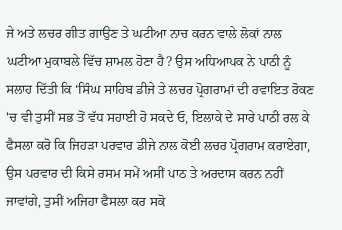ਜੇ ਅਤੇ ਲਚਰ ਗੀਤ ਗਾਉਣ ਤੇ ਘਟੀਆ ਨਾਚ ਕਰਨ ਵਾਲੇ ਲੋਕਾਂ ਨਾਲ ਘਟੀਆ ਮੁਕਾਬਲੇ ਵਿੱਚ ਸ਼ਾਮਲ ਹੋਣਾ ਹੈ? ਉਸ ਅਧਿਆਪਕ ਨੇ ਪਾਠੀ ਨੂੰ ਸਲਾਹ ਦਿੱਤੀ ਕਿ ‘ਸਿੰਘ ਸਾਹਿਬ ਡੀਜੇ ਤੇ ਲਚਰ ਪ੍ਰੋਗਰਾਮਾਂ ਦੀ ਰਵਾਇਤ ਰੋਕਣ 'ਚ ਵੀ ਤੁਸੀਂ ਸਭ ਤੋਂ ਵੱਧ ਸਹਾਈ ਹੋ ਸਕਦੇ ਓ, ਇਲਾਕੇ ਦੇ ਸਾਰੇ ਪਾਠੀ ਰਲ ਕੇ ਫੈਸਲਾ ਕਰੋ ਕਿ ਜਿਹੜਾ ਪਰਵਾਰ ਡੀਜੇ ਨਾਲ ਕੋਈ ਲਚਰ ਪ੍ਰੋਗਰਾਮ ਕਰਾਏਗਾ, ਉਸ ਪਰਵਾਰ ਦੀ ਕਿਸੇ ਰਸਮ ਸਮੇਂ ਅਸੀਂ ਪਾਠ ਤੇ ਅਰਦਾਸ ਕਰਨ ਨਹੀਂ ਜਾਵਾਂਗੇ, ਤੁਸੀਂ ਅਜਿਹਾ ਫੈਸਲਾ ਕਰ ਸਕੋ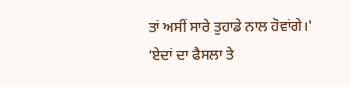ਤਾਂ ਅਸੀਂ ਸਾਰੇ ਤੁਹਾਡੇ ਨਾਲ ਹੋਵਾਂਗੇ।'
‘ਏਦਾਂ ਦਾ ਫੈਸਲਾ ਤੇ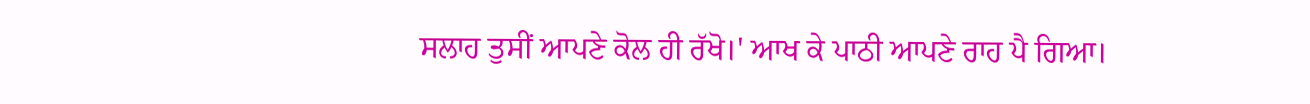ਸਲਾਹ ਤੁਸੀਂ ਆਪਣੇ ਕੋਲ ਹੀ ਰੱਖੋ।' ਆਖ ਕੇ ਪਾਠੀ ਆਪਣੇ ਰਾਹ ਪੈ ਗਿਆ।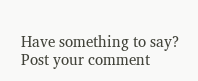Have something to say? Post your comment